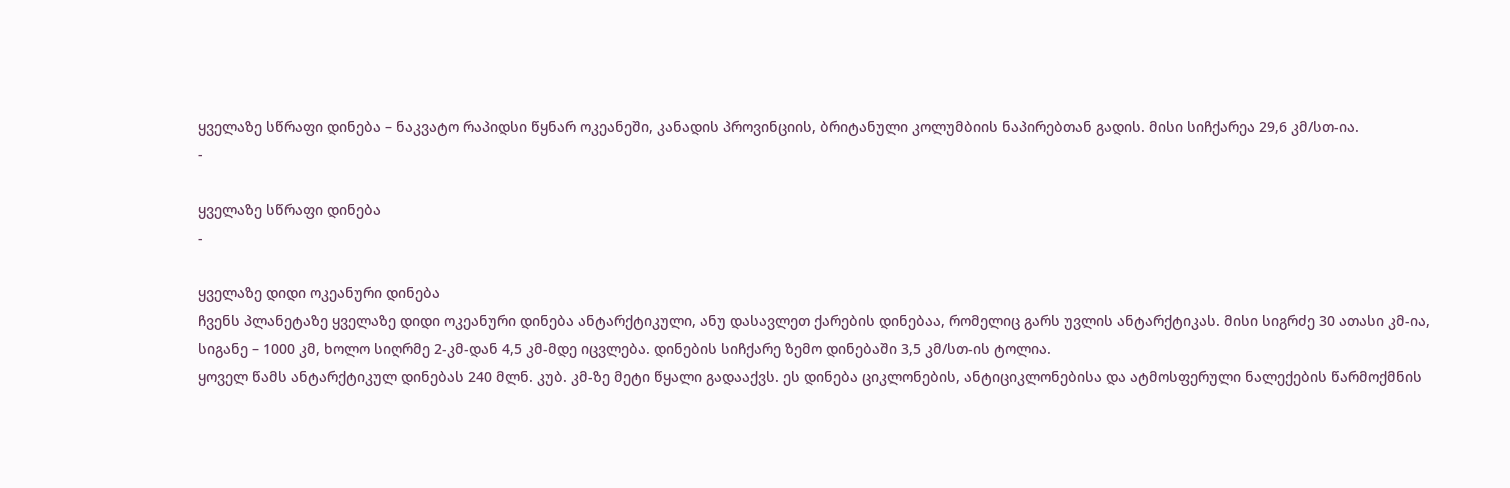ყველაზე სწრაფი დინება – ნაკვატო რაპიდსი წყნარ ოკეანეში, კანადის პროვინციის, ბრიტანული კოლუმბიის ნაპირებთან გადის. მისი სიჩქარეა 29,6 კმ/სთ-ია.
-

ყველაზე სწრაფი დინება
-

ყველაზე დიდი ოკეანური დინება
ჩვენს პლანეტაზე ყველაზე დიდი ოკეანური დინება ანტარქტიკული, ანუ დასავლეთ ქარების დინებაა, რომელიც გარს უვლის ანტარქტიკას. მისი სიგრძე 30 ათასი კმ-ია, სიგანე – 1000 კმ, ხოლო სიღრმე 2-კმ-დან 4,5 კმ-მდე იცვლება. დინების სიჩქარე ზემო დინებაში 3,5 კმ/სთ-ის ტოლია.
ყოველ წამს ანტარქტიკულ დინებას 240 მლნ. კუბ. კმ-ზე მეტი წყალი გადააქვს. ეს დინება ციკლონების, ანტიციკლონებისა და ატმოსფერული ნალექების წარმოქმნის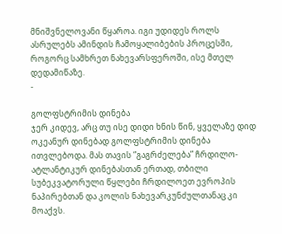მნიშვნელოვანი წყაროა. იგი უდიდეს როლს ასრულებს ამინდის ჩამოყალიბების პროცესში, როგორც სამხრეთ ნახევარსფეროში, ისე მთელ დედამიწაზე.
-

გოლფსტრიმის დინება
ჯერ კიდევ, არც თუ ისე დიდი ხნის წინ, ყველაზე დიდ ოკეანურ დინებად გოლფსტრიმის დინება ითვლებოდა. მას თავის “გაგრძელება” ჩრდილო-ატლანტიკურ დინებასთან ერთად, თბილი სუბეკვატორული წყლები ჩრდილოეთ ევროპის ნაპირებთან და კოლის ნახევარკუნძულთანაც კი მოაქვს.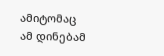ამიტომაც ამ დინებამ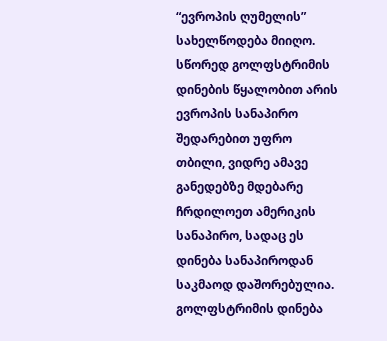“ევროპის ღუმელის” სახელწოდება მიიღო. სწორედ გოლფსტრიმის დინების წყალობით არის ევროპის სანაპირო შედარებით უფრო თბილი, ვიდრე ამავე განედებზე მდებარე ჩრდილოეთ ამერიკის სანაპირო, სადაც ეს დინება სანაპიროდან საკმაოდ დაშორებულია.
გოლფსტრიმის დინება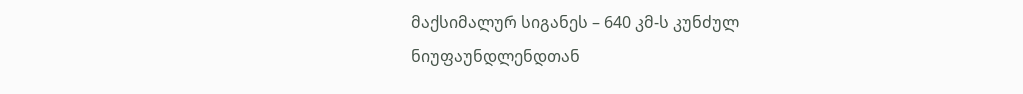მაქსიმალურ სიგანეს – 640 კმ-ს კუნძულ ნიუფაუნდლენდთან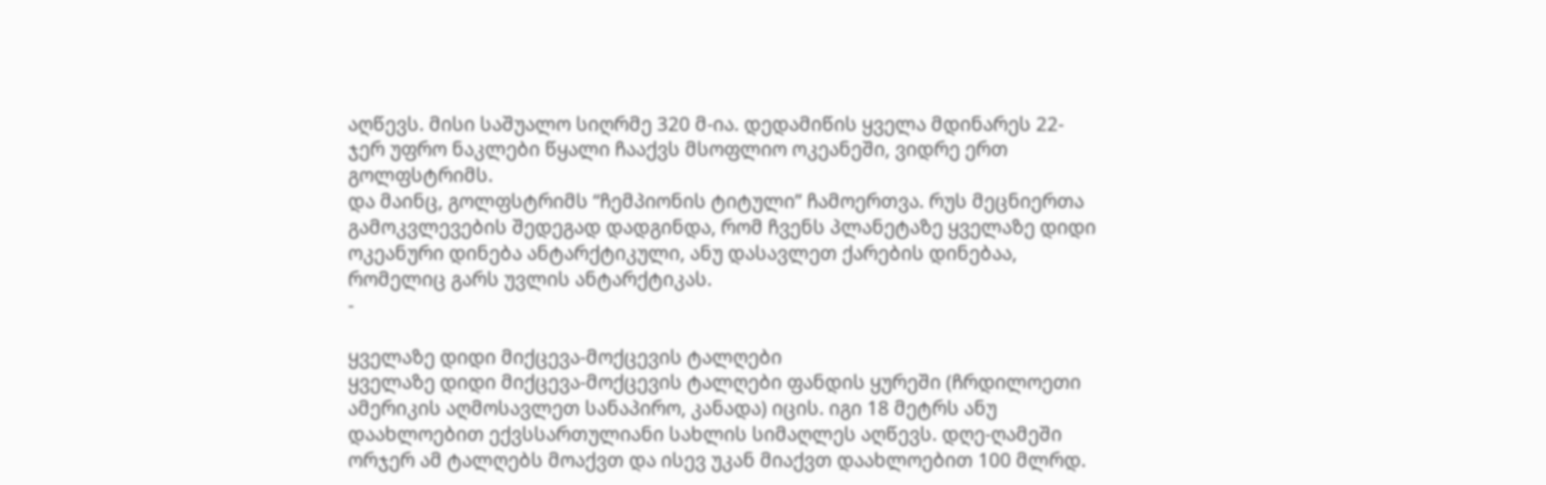აღწევს. მისი საშუალო სიღრმე 320 მ-ია. დედამიწის ყველა მდინარეს 22-ჯერ უფრო ნაკლები წყალი ჩააქვს მსოფლიო ოკეანეში, ვიდრე ერთ გოლფსტრიმს.
და მაინც, გოლფსტრიმს “ჩემპიონის ტიტული” ჩამოერთვა. რუს მეცნიერთა გამოკვლევების შედეგად დადგინდა, რომ ჩვენს პლანეტაზე ყველაზე დიდი ოკეანური დინება ანტარქტიკული, ანუ დასავლეთ ქარების დინებაა, რომელიც გარს უვლის ანტარქტიკას.
-

ყველაზე დიდი მიქცევა-მოქცევის ტალღები
ყველაზე დიდი მიქცევა-მოქცევის ტალღები ფანდის ყურეში (ჩრდილოეთი ამერიკის აღმოსავლეთ სანაპირო, კანადა) იცის. იგი 18 მეტრს ანუ დაახლოებით ექვსსართულიანი სახლის სიმაღლეს აღწევს. დღე-ღამეში ორჯერ ამ ტალღებს მოაქვთ და ისევ უკან მიაქვთ დაახლოებით 100 მლრდ.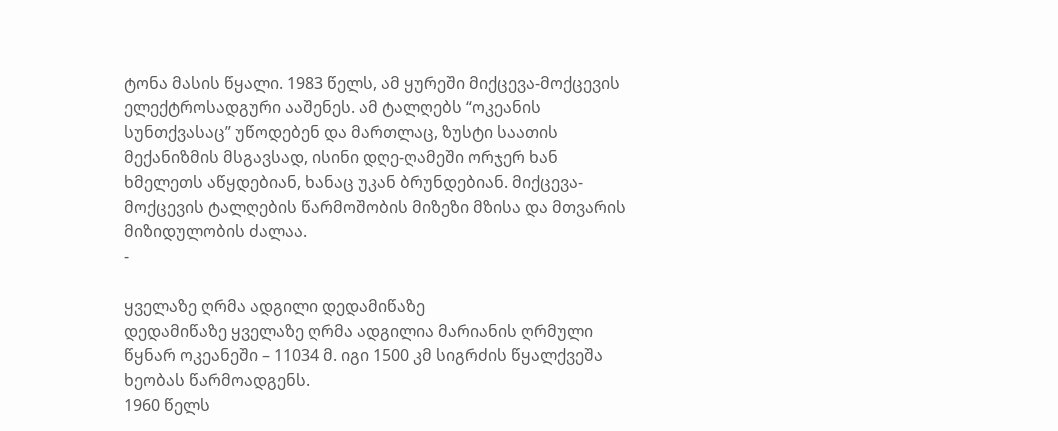ტონა მასის წყალი. 1983 წელს, ამ ყურეში მიქცევა-მოქცევის ელექტროსადგური ააშენეს. ამ ტალღებს “ოკეანის სუნთქვასაც” უწოდებენ და მართლაც, ზუსტი საათის მექანიზმის მსგავსად, ისინი დღე-ღამეში ორჯერ ხან ხმელეთს აწყდებიან, ხანაც უკან ბრუნდებიან. მიქცევა-მოქცევის ტალღების წარმოშობის მიზეზი მზისა და მთვარის მიზიდულობის ძალაა.
-

ყველაზე ღრმა ადგილი დედამიწაზე
დედამიწაზე ყველაზე ღრმა ადგილია მარიანის ღრმული წყნარ ოკეანეში – 11034 მ. იგი 1500 კმ სიგრძის წყალქვეშა ხეობას წარმოადგენს.
1960 წელს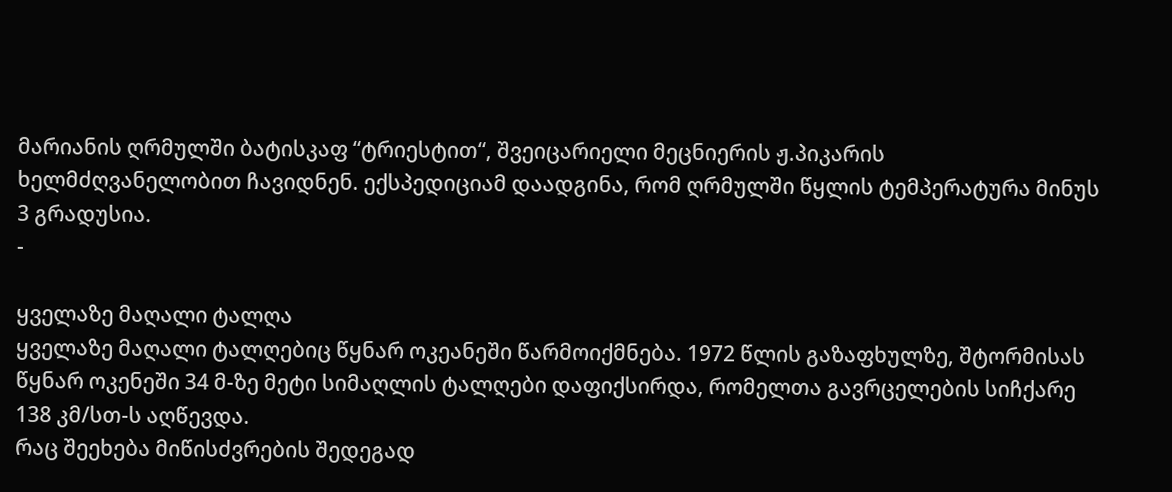მარიანის ღრმულში ბატისკაფ “ტრიესტით“, შვეიცარიელი მეცნიერის ჟ.პიკარის ხელმძღვანელობით ჩავიდნენ. ექსპედიციამ დაადგინა, რომ ღრმულში წყლის ტემპერატურა მინუს 3 გრადუსია.
-

ყველაზე მაღალი ტალღა
ყველაზე მაღალი ტალღებიც წყნარ ოკეანეში წარმოიქმნება. 1972 წლის გაზაფხულზე, შტორმისას წყნარ ოკენეში 34 მ-ზე მეტი სიმაღლის ტალღები დაფიქსირდა, რომელთა გავრცელების სიჩქარე 138 კმ/სთ-ს აღწევდა.
რაც შეეხება მიწისძვრების შედეგად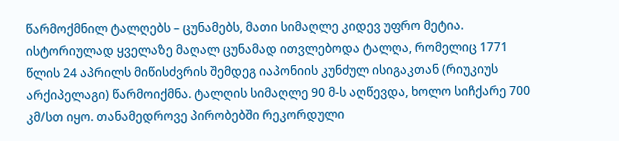წარმოქმნილ ტალღებს – ცუნამებს, მათი სიმაღლე კიდევ უფრო მეტია. ისტორიულად ყველაზე მაღალ ცუნამად ითვლებოდა ტალღა, რომელიც 1771 წლის 24 აპრილს მიწისძვრის შემდეგ იაპონიის კუნძულ ისიგაკთან (რიუკიუს არქიპელაგი) წარმოიქმნა. ტალღის სიმაღლე 90 მ-ს აღწევდა, ხოლო სიჩქარე 700 კმ/სთ იყო. თანამედროვე პირობებში რეკორდული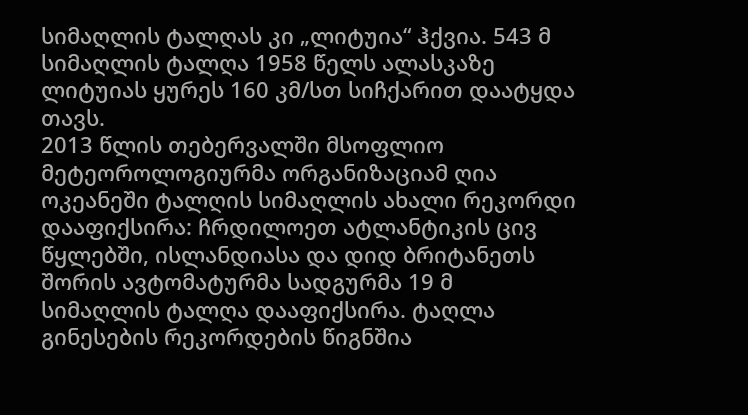სიმაღლის ტალღას კი „ლიტუია“ ჰქვია. 543 მ სიმაღლის ტალღა 1958 წელს ალასკაზე ლიტუიას ყურეს 160 კმ/სთ სიჩქარით დაატყდა თავს.
2013 წლის თებერვალში მსოფლიო მეტეოროლოგიურმა ორგანიზაციამ ღია ოკეანეში ტალღის სიმაღლის ახალი რეკორდი დააფიქსირა: ჩრდილოეთ ატლანტიკის ცივ წყლებში, ისლანდიასა და დიდ ბრიტანეთს შორის ავტომატურმა სადგურმა 19 მ სიმაღლის ტალღა დააფიქსირა. ტაღლა გინესების რეკორდების წიგნშია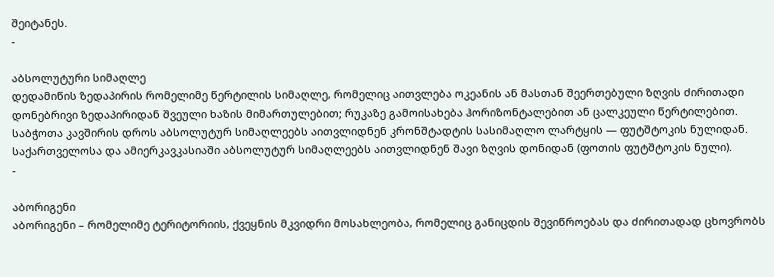შეიტანეს.
-

აბსოლუტური სიმაღლე
დედამიწის ზედაპირის რომელიმე წერტილის სიმაღლე, რომელიც აითვლება ოკეანის ან მასთან შეერთებული ზღვის ძირითადი დონებრივი ზედაპირიდან შვეული ხაზის მიმართულებით; რუკაზე გამოისახება ჰორიზონტალებით ან ცალკეული წერტილებით.
საბჭოთა კავშირის დროს აბსოლუტურ სიმაღლეებს აითვლიდნენ კრონშტადტის სასიმაღლო ლარტყის — ფუტშტოკის ნულიდან. საქართველოსა და ამიერკავკასიაში აბსოლუტურ სიმაღლეებს აითვლიდნენ შავი ზღვის დონიდან (ფოთის ფუტშტოკის ნული).
-

აბორიგენი
აბორიგენი – რომელიმე ტერიტორიის, ქვეყნის მკვიდრი მოსახლეობა, რომელიც განიცდის შევიწროებას და ძირითადად ცხოვრობს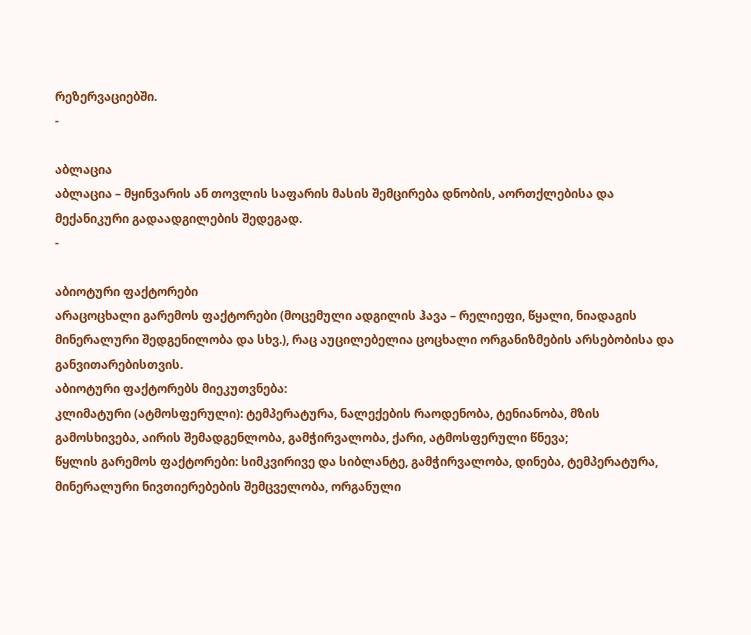რეზერვაციებში.
-

აბლაცია
აბლაცია – მყინვარის ან თოვლის საფარის მასის შემცირება დნობის, აორთქლებისა და მექანიკური გადაადგილების შედეგად.
-

აბიოტური ფაქტორები
არაცოცხალი გარემოს ფაქტორები (მოცემული ადგილის ჰავა – რელიეფი, წყალი, ნიადაგის მინერალური შედგენილობა და სხვ.), რაც აუცილებელია ცოცხალი ორგანიზმების არსებობისა და განვითარებისთვის.
აბიოტური ფაქტორებს მიეკუთვნება:
კლიმატური (ატმოსფერული): ტემპერატურა, ნალექების რაოდენობა, ტენიანობა, მზის გამოსხივება, აირის შემადგენლობა, გამჭირვალობა, ქარი, ატმოსფერული წნევა;
წყლის გარემოს ფაქტორები: სიმკვირივე და სიბლანტე, გამჭირვალობა, დინება, ტემპერატურა, მინერალური ნივთიერებების შემცველობა, ორგანული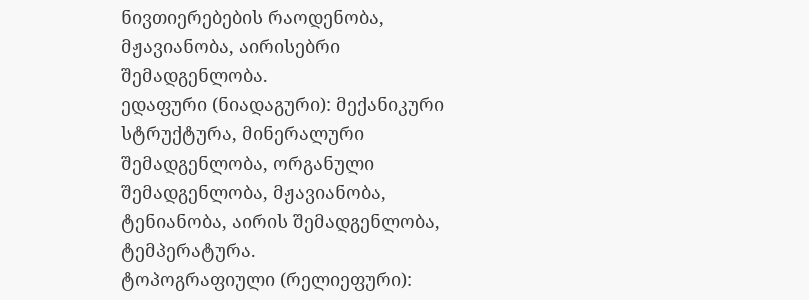ნივთიერებების რაოდენობა, მჟავიანობა, აირისებრი შემადგენლობა.
ედაფური (ნიადაგური): მექანიკური სტრუქტურა, მინერალური შემადგენლობა, ორგანული შემადგენლობა, მჟავიანობა, ტენიანობა, აირის შემადგენლობა, ტემპერატურა.
ტოპოგრაფიული (რელიეფური):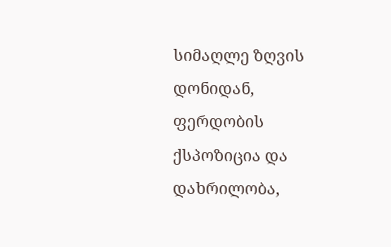სიმაღლე ზღვის დონიდან, ფერდობის ქსპოზიცია და დახრილობა,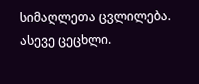სიმაღლეთა ცვლილება.
ასევე ცეცხლი.